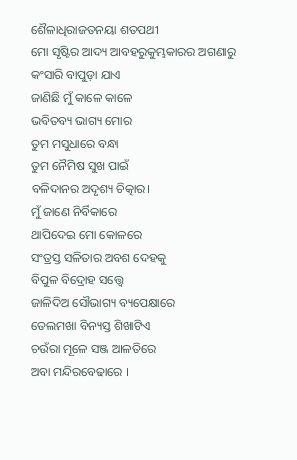ଶୈଳାଧିରାଜତନୟା ଶତପଥୀ
ମୋ ସୃଷ୍ଟିର ଆଦ୍ୟ ଆବହରୁକୁମ୍ଭକାରର ଅଗଣାରୁ
କଂସାରି ବାପୁଡ଼ା ଯାଏ
ଜାଣିଛି ମୁଁ କାଳେ କାଳେ
ଭବିତବ୍ୟ ଭାଗ୍ୟ ମୋର
ତୁମ ମସୁଧାରେ ବନ୍ଧା
ତୁମ ନୈମିଷ ସୁଖ ପାଇଁ
ବଳିଦାନର ଅଦୃଶ୍ୟ ଚିତ୍କାର।
ମୁଁ ଜାଣେ ନିର୍ବିକାରେ
ଥାପିଦେଇ ମୋ କୋଳରେ
ସଂତ୍ରସ୍ତ ସଳିତାର ଅବଶ ଦେହକୁ
ବିପୁଳ ବିଦ୍ରୋହ ସତ୍ତ୍ୱେ
ଜାଳିଦିଅ ସୌଭାଗ୍ୟ ବ୍ୟପେକ୍ଷାରେ
ତେଲମଖା ବିନ୍ୟସ୍ତ ଶିଖାଟିଏ
ଚଉଁରା ମୂଳେ ସଞ୍ଜ ଆଳତିରେ
ଅବା ମନ୍ଦିରବେଢାରେ ।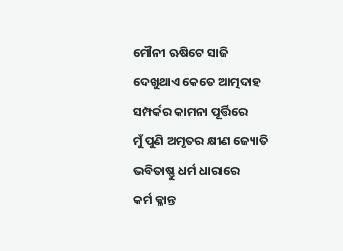ମୌନୀ ଋଷିଟେ ସାଜି
ଦେଖୁଥାଏ କେତେ ଆତ୍ମଦାହ
ସମ୍ପର୍କର କାମନା ପୂର୍ତ୍ତିରେ
ମୁଁ ପୁଣି ଅମୃତର କ୍ଷୀଣ ଜ୍ୟୋତି
ଭବିତାଷ୍ଣୁ ଧର୍ମ ଧାରାରେ
କର୍ମ କ୍ଳାନ୍ତ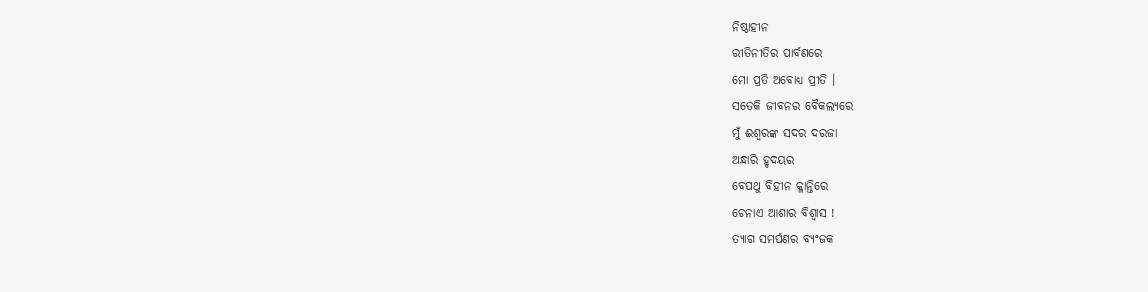ନିଷ୍ଠାହୀନ
ରୀତିନୀତିର ପାର୍ବଣରେ
ମୋ ପ୍ରତି ଅବୋଧ୍ୟ ପ୍ରୀତି ।
ସତେକି ଜୀବନର ବୈକଲ୍ଯରେ
ମୁଁ ଈଶ୍ୱରଙ୍କ ସଦର ଦରଜା
ଅନ୍ଧାରି ହୃଦୟର
ବେପଥୁ ବିହୀନ କ୍ଳାନ୍ତିରେ
ଚେନାଏ ଆଶାର ବିଶ୍ୱାସ !
ତ୍ୟାଗ ସମର୍ପଣର ବ୍ୟଂଜକ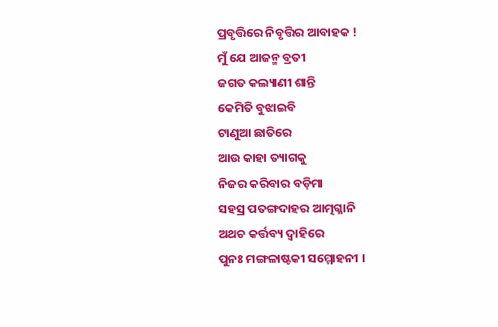ପ୍ରବୃତ୍ତିରେ ନିବୃତ୍ତିର ଆବାହକ !
ମୁଁ ଯେ ଆଜନ୍ମ ବ୍ରତୀ
ଜଗତ କଲ୍ୟାଣୀ ଶାନ୍ତି
କେମିତି ବୁଝାଇବି
ଟାଣୁଆ ଛାତିରେ
ଆଉ କାହା ତ୍ୟାଗକୁ
ନିଜର କରିବାର ବଡ଼ିମା
ସହସ୍ର ପତଙ୍ଗଦାହର ଆତ୍ମଗ୍ଳାନି
ଅଥଚ କର୍ତ୍ତବ୍ୟ ଦ୍ବାହିରେ
ପୁନଃ ମଙ୍ଗଳାଷ୍ଟକୀ ସମ୍ମୋହନୀ ।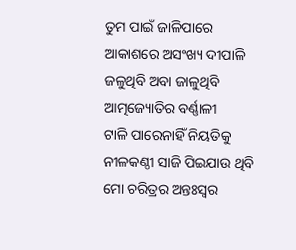ତୁମ ପାଇଁ ଜାଳିପାରେ
ଆକାଶରେ ଅସଂଖ୍ୟ ଦୀପାଳି
ଜଳୁଥିବି ଅବା ଜାଳୁଥିବି
ଆତ୍ମଜ୍ୟୋତିର ବର୍ଣ୍ଣାଳୀ
ଟାଳି ପାରେନାହିଁ ନିୟତିକୁ
ନୀଳକଣ୍ଠୀ ସାଜି ପିଇଯାଉ ଥିବି
ମୋ ଚରିତ୍ରର ଅନ୍ତଃସ୍ୱର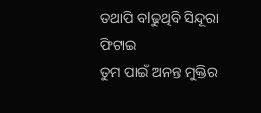ତଥାପି ବlଢୁଥିବି ସିନ୍ଦୂରା ଫିଟାଇ
ତୁମ ପାଇଁ ଅନନ୍ତ ମୁକ୍ତିର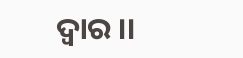ଦ୍ୱାର ।।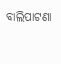ବାଲିପାଟଣା